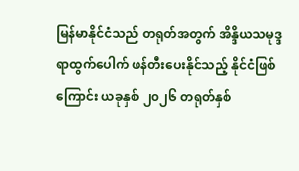မြန်မာနိုင်ငံသည် တရုတ်အတွက် အိန္ဒိယသမုဒ္ဒရာထွက်ပေါက် ဖန်တီးပေးနိုင်သည့် နိုင်ငံဖြစ်ကြောင်း ယခုနှစ် ၂၀၂၆ တရုတ်နှစ်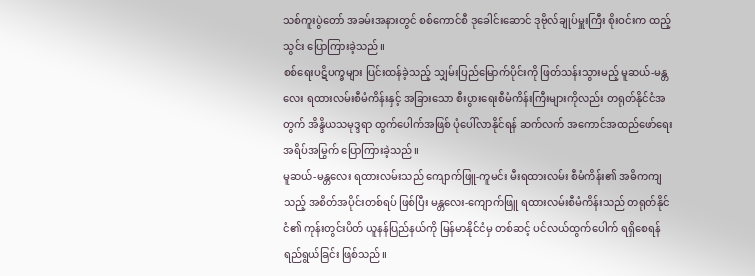သစ်ကူးပွဲတော် အခမ်းအနားတွင် စစ်ကောင်စီ ဒုခေါင်းဆောင် ဒုဗိုလ်ချုပ်မှူးကြီး စိုးဝင်းက ထည့်သွင်း ပြောကြားခဲ့သည်။
စစ်ရေးပဋိပက္ခများ ပြင်းထန်ခဲ့သည့် သျှမ်းပြည်မြောက်ပိုင်းကို ဖြတ်သန်းသွားမည့် မူဆယ်-မန္တလေး ရထားလမ်းစီမံကိန်းနှင့် အခြားသော စီးပွားရေးစီမံကိန်းကြီးများကိုလည်း တရုတ်နိုင်ငံအတွက် အိန္ဒိယသမုဒ္ဒရာ ထွက်ပေါက်အဖြစ် ပုံပေါ်လာနိုင်ရန် ဆက်လက် အကောင်အထည်ဖော်ရေး အရိပ်အမြွက် ပြောကြားခဲ့သည်။
မူဆယ်-မန္တလေး ရထားလမ်းသည် ကျောက်ဖြူ-ကူမင်း မီးရထားလမ်း စီမံကိန်း၏ အဓိကကျသည့် အစိတ်အပိုင်းတစ်ရပ် ဖြစ်ပြီး မန္တလေး-ကျောက်ဖြူ ရထားလမ်းစီမံကိန်းသည် တရုတ်နိုင်ငံ၏ ကုန်းတွင်းပိတ် ယူနန်ပြည်နယ်ကို မြန်မာနိုင်ငံမှ တစ်ဆင့် ပင်လယ်ထွက်ပေါက် ရရှိစေရန် ရည်ရွယ်ခြင်း ဖြစ်သည်။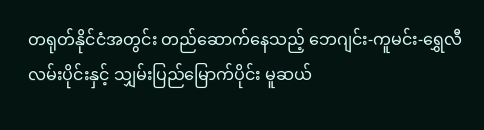တရုတ်နိုင်ငံအတွင်း တည်ဆောက်နေသည့် ဘေဂျင်း-ကူမင်း-ရွှေလီ လမ်းပိုင်းနှင့် သျှမ်းပြည်မြောက်ပိုင်း မူဆယ်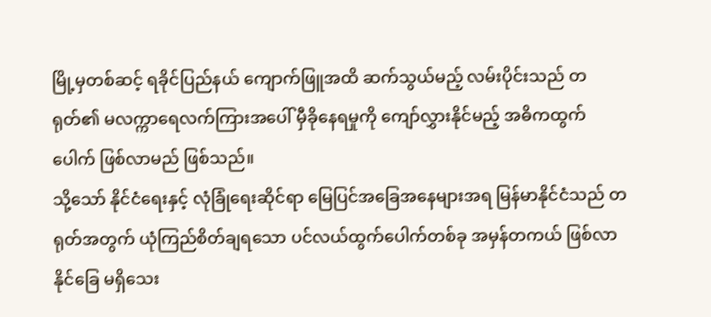မြို့မှတစ်ဆင့် ရခိုင်ပြည်နယ် ကျောက်ဖြူအထိ ဆက်သွယ်မည့် လမ်းပိုင်းသည် တရုတ်၏ မလက္ကာရေလက်ကြားအပေါ် မှီခိုနေရမှုကို ကျော်လွှားနိုင်မည့် အဓိကထွက်ပေါက် ဖြစ်လာမည် ဖြစ်သည်။
သို့သော် နိုင်ငံရေးနှင့် လုံခြုံရေးဆိုင်ရာ မြေပြင်အခြေအနေများအရ မြန်မာနိုင်ငံသည် တရုတ်အတွက် ယုံကြည်စိတ်ချရသော ပင်လယ်ထွက်ပေါက်တစ်ခု အမှန်တကယ် ဖြစ်လာနိုင်ခြေ မရှိသေး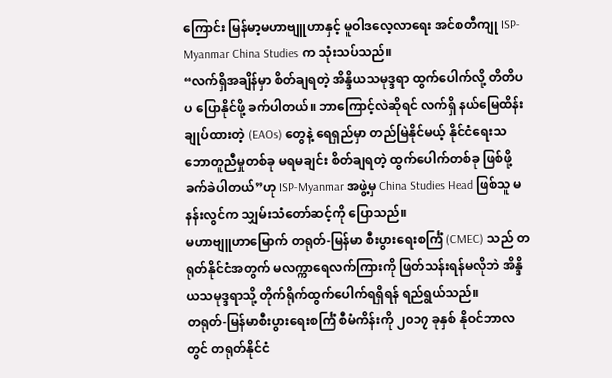ကြောင်း မြန်မာ့မဟာဗျူဟာနှင့် မူဝါဒလေ့လာရေး အင်စတီကျု ISP-Myanmar China Studies က သုံးသပ်သည်။
“လက်ရှိအချိန်မှာ စိတ်ချရတဲ့ အိန္ဒိယသမုဒ္ဒရာ ထွက်ပေါက်လို့ တိတိပပ ပြောနိုင်ဖို့ ခက်ပါတယ်။ ဘာကြောင့်လဲဆိုရင် လက်ရှိ နယ်မြေထိန်းချုပ်ထားတဲ့ (EAOs) တွေနဲ့ ရေရှည်မှာ တည်မြဲနိုင်မယ့် နိုင်ငံရေးသဘောတူညီမှုတစ်ခု မရမချင်း စိတ်ချရတဲ့ ထွက်ပေါက်တစ်ခု ဖြစ်ဖို့ ခက်ခဲပါတယ်”ဟု ISP-Myanmar အဖွဲ့မှ China Studies Head ဖြစ်သူ မနန်းလွင်က သျှမ်းသံတော်ဆင့်ကို ပြောသည်။
မဟာဗျူဟာမြောက် တရုတ်-မြန်မာ စီးပွားရေးစင်္ကြံ (CMEC) သည် တရုတ်နိုင်ငံအတွက် မလက္ကာရေလက်ကြားကို ဖြတ်သန်းရန်မလိုဘဲ အိန္ဒိယသမုဒ္ဒရာသို့ တိုက်ရိုက်ထွက်ပေါက်ရရှိရန် ရည်ရွယ်သည်။
တရုတ်-မြန်မာစီးပွားရေးစင်္ကြံ စီမံကိန်းကို ၂၀၁၇ ခုနှစ် နိုဝင်ဘာလတွင် တရုတ်နိုင်ငံ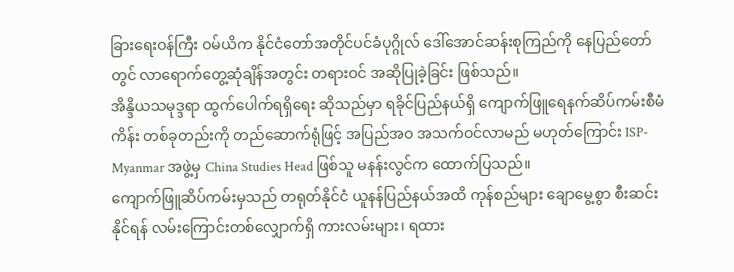ခြားရေးဝန်ကြီး ဝမ်ယိက နိုင်ငံတော်အတိုင်ပင်ခံပုဂ္ဂိုလ် ဒေါ်အောင်ဆန်းစုကြည်ကို နေပြည်တော်တွင် လာရောက်တွေ့ဆုံချိန်အတွင်း တရားဝင် အဆိုပြုခဲ့ခြင်း ဖြစ်သည်။
အိန္ဒိယသမုဒ္ဒရာ ထွက်ပေါက်ရရှိရေး ဆိုသည်မှာ ရခိုင်ပြည်နယ်ရှိ ကျောက်ဖြူရေနက်ဆိပ်ကမ်းစီမံကိန်း တစ်ခုတည်းကို တည်ဆောက်ရုံဖြင့် အပြည်အဝ အသက်ဝင်လာမည် မဟုတ်ကြောင်း ISP-Myanmar အဖွဲ့မှ China Studies Head ဖြစ်သူ မနန်းလွင်က ထောက်ပြသည်။
ကျောက်ဖြူဆိပ်ကမ်းမှသည် တရုတ်နိုင်ငံ ယူနန်ပြည်နယ်အထိ ကုန်စည်များ ချောမွေ့စွာ စီးဆင်းနိုင်ရန် လမ်းကြောင်းတစ်လျှောက်ရှိ ကားလမ်းများ၊ ရထား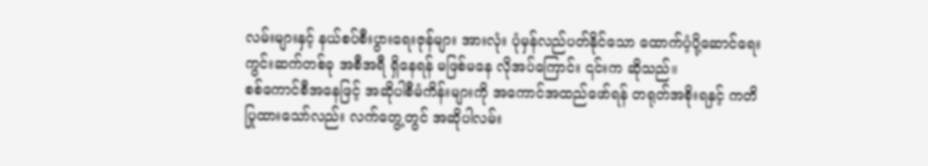လမ်းများနှင့် နယ်စပ်စီးပွားရေးဇုန်များ အားလုံး ပုံမှန်လည်ပတ်နိုင်သော ထောက်ပံ့ပို့ဆောင်ရေး ကွင်းဆက်တစ်ခု အစီအရီ ရှိနေရန် မဖြစ်မနေ လိုအပ်ကြောင်း ၎င်းက ဆိုသည်။
စစ်ကောင်စီအနေဖြင့် အဆိုပါစီမံကိန်းများကို အကောင်အထည်ဖော်ရန် တရုတ်အစိုးရနှင့် ကတိပြုထားသော်လည်း လက်တွေ့တွင် အဆိုပါလမ်း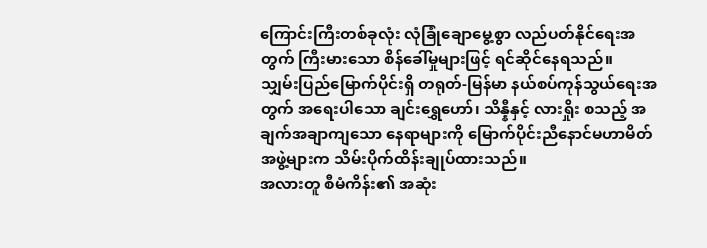ကြောင်းကြီးတစ်ခုလုံး လုံခြုံချောမွေ့စွာ လည်ပတ်နိုင်ရေးအတွက် ကြီးမားသော စိန်ခေါ်မှုများဖြင့် ရင်ဆိုင်နေရသည်။
သျှမ်းပြည်မြောက်ပိုင်းရှိ တရုတ်-မြန်မာ နယ်စပ်ကုန်သွယ်ရေးအတွက် အရေးပါသော ချင်းရွှေဟော်၊ သိန္နီနှင့် လားရှိုး စသည့် အချက်အချာကျသော နေရာများကို မြောက်ပိုင်းညီနောင်မဟာမိတ်အဖွဲ့များက သိမ်းပိုက်ထိန်းချုပ်ထားသည်။
အလားတူ စီမံကိန်း၏ အဆုံး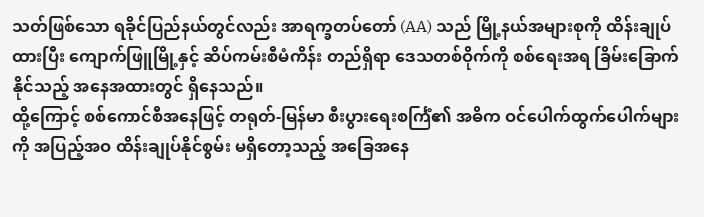သတ်ဖြစ်သော ရခိုင်ပြည်နယ်တွင်လည်း အာရက္ခတပ်တော် (AA) သည် မြို့နယ်အများစုကို ထိန်းချုပ်ထားပြီး ကျောက်ဖြူမြို့နှင့် ဆိပ်ကမ်းစီမံကိန်း တည်ရှိရာ ဒေသတစ်ဝိုက်ကို စစ်ရေးအရ ခြိမ်းခြောက်နိုင်သည့် အနေအထားတွင် ရှိနေသည်။
ထို့ကြောင့် စစ်ကောင်စီအနေဖြင့် တရုတ်-မြန်မာ စီးပွားရေးစင်္ကြံ၏ အဓိက ဝင်ပေါက်ထွက်ပေါက်များကို အပြည့်အဝ ထိန်းချုပ်နိုင်စွမ်း မရှိတော့သည့် အခြေအနေ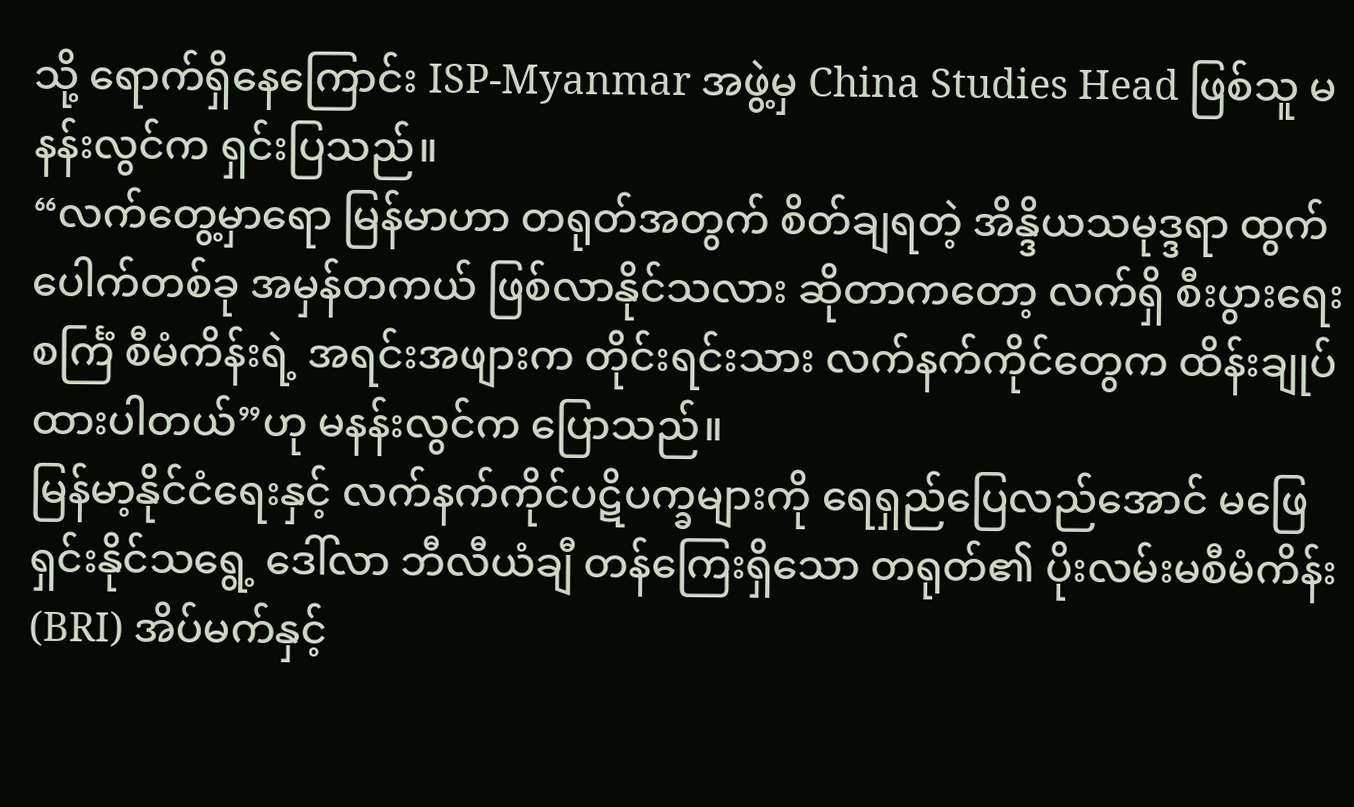သို့ ရောက်ရှိနေကြောင်း ISP-Myanmar အဖွဲ့မှ China Studies Head ဖြစ်သူ မနန်းလွင်က ရှင်းပြသည်။
“လက်တွေ့မှာရော မြန်မာဟာ တရုတ်အတွက် စိတ်ချရတဲ့ အိန္ဒိယသမုဒ္ဒရာ ထွက်ပေါက်တစ်ခု အမှန်တကယ် ဖြစ်လာနိုင်သလား ဆိုတာကတော့ လက်ရှိ စီးပွားရေးစင်္ကြံ စီမံကိန်းရဲ့ အရင်းအဖျားက တိုင်းရင်းသား လက်နက်ကိုင်တွေက ထိန်းချုပ်ထားပါတယ်”ဟု မနန်းလွင်က ပြောသည်။
မြန်မာ့နိုင်ငံရေးနှင့် လက်နက်ကိုင်ပဋိပက္ခများကို ရေရှည်ပြေလည်အောင် မဖြေရှင်းနိုင်သရွေ့ ဒေါ်လာ ဘီလီယံချီ တန်ကြေးရှိသော တရုတ်၏ ပိုးလမ်းမစီမံကိန်း (BRI) အိပ်မက်နှင့်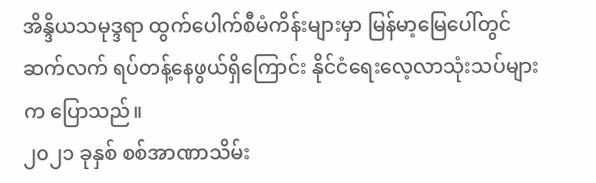အိန္ဒိယသမုဒ္ဒရာ ထွက်ပေါက်စီမံကိန်းများမှာ မြန်မာ့မြေပေါ်တွင် ဆက်လက် ရပ်တန့်နေဖွယ်ရှိကြောင်း နိုင်ငံရေးလေ့လာသုံးသပ်များက ပြောသည်။
၂၀၂၁ ခုနှစ် စစ်အာဏာသိမ်း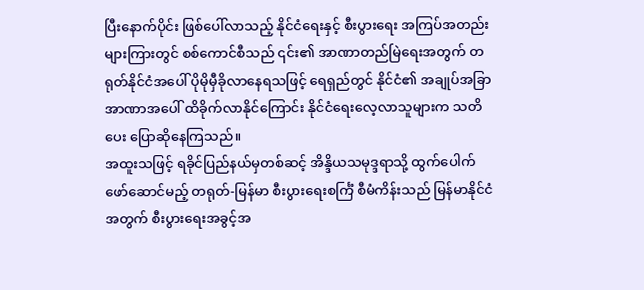ပြီးနောက်ပိုင်း ဖြစ်ပေါ်လာသည့် နိုင်ငံရေးနှင့် စီးပွားရေး အကြပ်အတည်းများကြားတွင် စစ်ကောင်စီသည် ၎င်း၏ အာဏာတည်မြဲရေးအတွက် တရုတ်နိုင်ငံအပေါ် ပိုမိုမှီခိုလာနေရသဖြင့် ရေရှည်တွင် နိုင်ငံ၏ အချုပ်အခြာအာဏာအပေါ် ထိခိုက်လာနိုင်ကြောင်း နိုင်ငံရေးလေ့လာသူများက သတိပေး ပြောဆိုနေကြသည်။
အထူးသဖြင့် ရခိုင်ပြည်နယ်မှတစ်ဆင့် အိန္ဒိယသမုဒ္ဒရာသို့ ထွက်ပေါက်ဖော်ဆောင်မည့် တရုတ်-မြန်မာ စီးပွားရေးစင်္ကြံ စီမံကိန်းသည် မြန်မာနိုင်ငံအတွက် စီးပွားရေးအခွင့်အ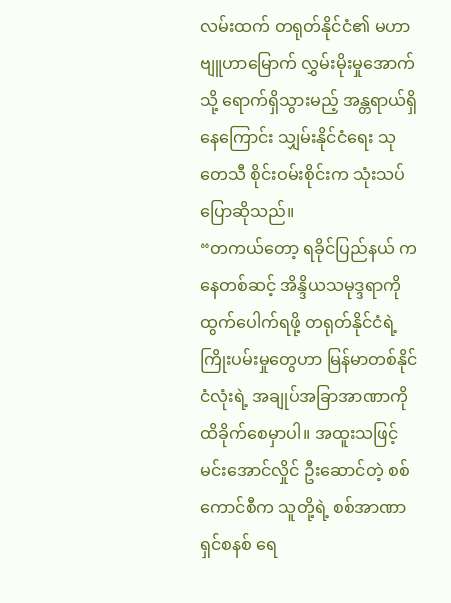လမ်းထက် တရုတ်နိုင်ငံ၏ မဟာဗျူဟာမြောက် လွှမ်းမိုးမှုအောက်သို့ ရောက်ရှိသွားမည့် အန္တရာယ်ရှိနေကြောင်း သျှမ်းနိုင်ငံရေး သုတေသီ စိုင်းဝမ်းစိုင်းက သုံးသပ်ပြောဆိုသည်။
“တကယ်တော့ ရခိုင်ပြည်နယ် ကနေတစ်ဆင့် အိန္ဒိယသမုဒ္ဒရာကို ထွက်ပေါက်ရဖို့ တရုတ်နိုင်ငံရဲ့ ကြိုးပမ်းမှုတွေဟာ မြန်မာတစ်နိုင်ငံလုံးရဲ့ အချုပ်အခြာအာဏာကို ထိခိုက်စေမှာပါ။ အထူးသဖြင့် မင်းအောင်လှိုင် ဦးဆောင်တဲ့ စစ်ကောင်စီက သူတို့ရဲ့ စစ်အာဏာရှင်စနစ် ရေ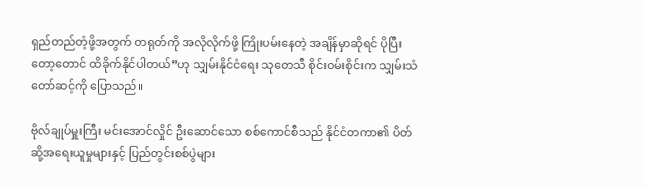ရှည်တည်တံ့ဖို့အတွက် တရုတ်ကို အလိုလိုက်ဖို့ ကြိုးပမ်းနေတဲ့ အချိန်မှာဆိုရင် ပိုပြီးတော့တောင် ထိခိုက်နိုင်ပါတယ်”ဟု သျှမ်းနိုင်ငံရေး သုတေသီ စိုင်းဝမ်းစိုင်းက သျှမ်းသံတော်ဆင့်ကို ပြောသည်။

ဗိုလ်ချုပ်မှူးကြီး မင်းအောင်လှိုင် ဦးဆောင်သော စစ်ကောင်စီသည် နိုင်ငံတကာ၏ ပိတ်ဆို့အရေးယူမှုများနှင့် ပြည်တွင်းစစ်ပွဲများ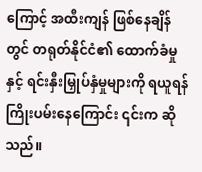ကြောင့် အထီးကျန် ဖြစ်နေချိန်တွင် တရုတ်နိုင်ငံ၏ ထောက်ခံမှုနှင့် ရင်းနှီးမြှုပ်နှံမှုများကို ရယူရန် ကြိုးပမ်းနေကြောင်း ၎င်းက ဆိုသည်။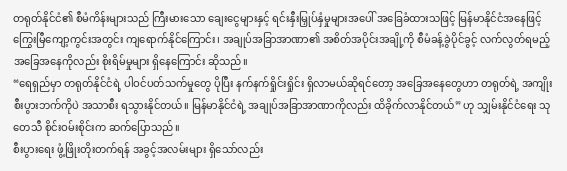တရုတ်နိုင်ငံ၏ စီမံကိန်းများသည် ကြီးမားသော ချေးငွေများနှင့် ရင်းနှီးမြှုပ်နှံမှုများအပေါ် အခြေခံထားသဖြင့် မြန်မာနိုင်ငံအနေဖြင့် ကြွေးမြီကျော့ကွင်းအတွင်း ကျရောက်နိုင်ကြောင်း၊ အချုပ်အခြာအာဏာ၏ အစိတ်အပိုင်းအချို့ကို စီမံခန့်ခွဲပိုင်ခွင့် လက်လွတ်ရမည့် အခြေအနေကိုလည်း စိုးရိမ်မှုများ ရှိနေကြောင်း ဆိုသည်။
“ရေရှည်မှာ တရုတ်နိုင်ငံရဲ့ ပါဝင်ပတ်သက်မှုတွေ ပိုပြီး နက်နက်ရှိုင်းရှိုင်း ရှိလာမယ်ဆိုရင်တော့ အခြေအနေတွေဟာ တရုတ်ရဲ့ အကျိုးစီးပွားဘက်ကိုပဲ အသာစီး ရသွားနိုင်တယ်။ မြန်မာနိုင်ငံရဲ့ အချုပ်အခြာအာဏာကိုလည်း ထိခိုက်လာနိုင်တယ်” ဟု သျှမ်းနိုင်ငံရေး သုတေသီ စိုင်းဝမ်းစိုင်းက ဆက်ပြောသည်။
စီးပွားရေး ဖွံ့ဖြိုးတိုးတက်ရန် အခွင့်အလမ်းများ ရှိသော်လည်း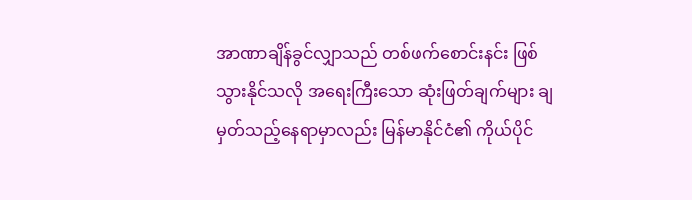အာဏာချိန်ခွင်လျှာသည် တစ်ဖက်စောင်းနင်း ဖြစ်သွားနိုင်သလို အရေးကြီးသော ဆုံးဖြတ်ချက်များ ချမှတ်သည့်နေရာမှာလည်း မြန်မာနိုင်ငံ၏ ကိုယ်ပိုင်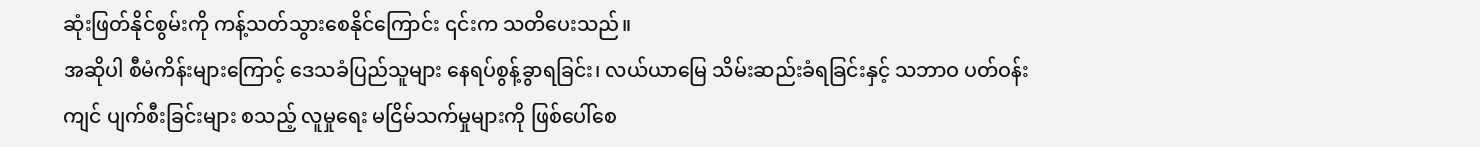ဆုံးဖြတ်နိုင်စွမ်းကို ကန့်သတ်သွားစေနိုင်ကြောင်း ၎င်းက သတိပေးသည်။
အဆိုပါ စီမံကိန်းများကြောင့် ဒေသခံပြည်သူများ နေရပ်စွန့်ခွာရခြင်း၊ လယ်ယာမြေ သိမ်းဆည်းခံရခြင်းနှင့် သဘာဝ ပတ်ဝန်းကျင် ပျက်စီးခြင်းများ စသည့် လူမှုရေး မငြိမ်သက်မှုများကို ဖြစ်ပေါ်စေ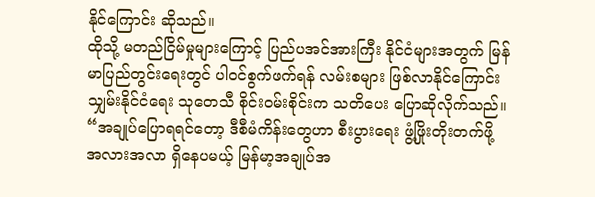နိုင်ကြောင်း ဆိုသည်။
ထိုသို့ မတည်ငြိမ်မှုများကြောင့် ပြည်ပအင်အားကြီး နိုင်ငံများအတွက် မြန်မာပြည်တွင်းရေးတွင် ပါဝင်စွက်ဖက်ရန် လမ်းစများ ဖြစ်လာနိုင်ကြောင်း သျှမ်းနိုင်ငံရေး သုတေသီ စိုင်းဝမ်းစိုင်းက သတိပေး ပြောဆိုလိုက်သည်။
“အချုပ်ပြောရရင်တော့ ဒီစီမံကိန်းတွေဟာ စီးပွားရေး ဖွံ့ဖြိုးတိုးတက်ဖို့ အလားအလာ ရှိနေပမယ့် မြန်မာ့အချုပ်အ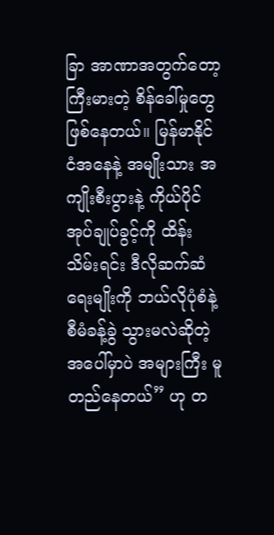ခြာ အာဏာအတွက်တော့ ကြီးမားတဲ့ စိန်ခေါ်မှုတွေ ဖြစ်နေတယ်။ မြန်မာနိုင်ငံအနေနဲ့ အမျိုးသား အကျိုးစီးပွားနဲ့ ကိုယ်ပိုင်အုပ်ချုပ်ခွင့်ကို ထိန်းသိမ်းရင်း ဒီလိုဆက်ဆံရေးမျိုးကို ဘယ်လိုပုံစံနဲ့ စီမံခန့်ခွဲ သွားမလဲဆိုတဲ့အပေါ်မှာပဲ အများကြီး မူတည်နေတယ်” ဟု တ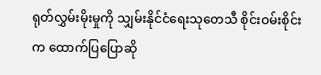ရုတ်လွှမ်းမိုးမှုကို သျှမ်းနိုင်ငံရေးသုတေသီ စိုင်းဝမ်းစိုင်းက ထောက်ပြပြောဆို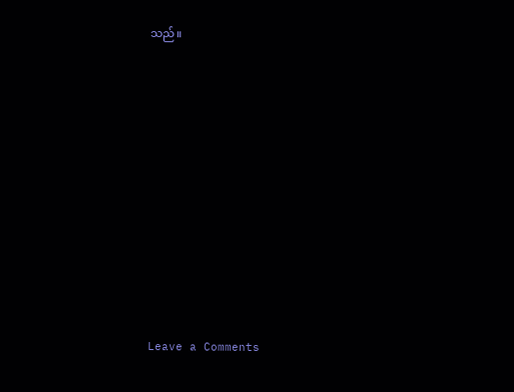သည်။













Leave a Comments